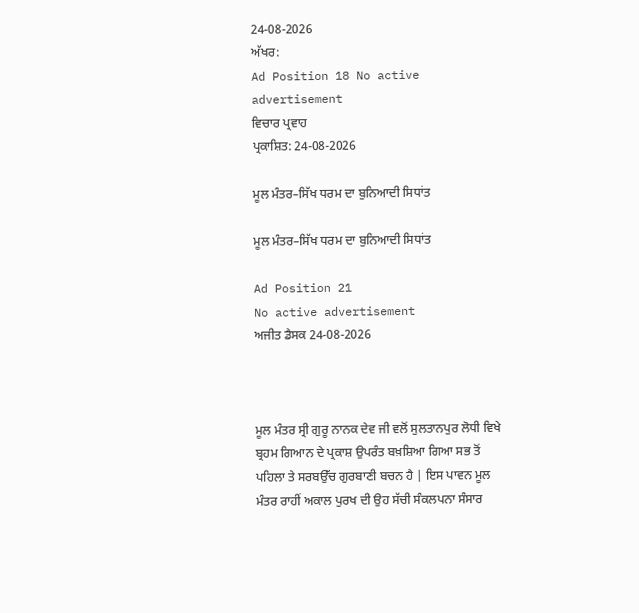24-08-2026
ਅੱਖਰ:
Ad Position 18 No active advertisement
ਵਿਚਾਰ ਪ੍ਰਵਾਹ
ਪ੍ਰਕਾਸ਼ਿਤ: 24-08-2026

ਮੂਲ ਮੰਤਰ–ਸਿੱਖ ਧਰਮ ਦਾ ਬੁਨਿਆਦੀ ਸਿਧਾਂਤ

ਮੂਲ ਮੰਤਰ–ਸਿੱਖ ਧਰਮ ਦਾ ਬੁਨਿਆਦੀ ਸਿਧਾਂਤ

Ad Position 21
No active advertisement
ਅਜੀਤ ਡੈਸਕ 24-08-2026



ਮੂਲ ਮੰਤਰ ਸ੍ਰੀ ਗੁਰੂ ਨਾਨਕ ਦੇਵ ਜੀ ਵਲੋਂ ਸੁਲਤਾਨਪੁਰ ਲੋਧੀ ਵਿਖੇ ਬ੍ਰਹਮ ਗਿਆਨ ਦੇ ਪ੍ਰਕਾਸ਼ ਉਪਰੰਤ ਬਖ਼ਸ਼ਿਆ ਗਿਆ ਸਭ ਤੋਂ ਪਹਿਲਾ ਤੇ ਸਰਬਉੱਚ ਗੁਰਬਾਣੀ ਬਚਨ ਹੈ | ਇਸ ਪਾਵਨ ਮੂਲ ਮੰਤਰ ਰਾਹੀਂ ਅਕਾਲ ਪੁਰਖ ਦੀ ਉਹ ਸੱਚੀ ਸੰਕਲਪਨਾ ਸੰਸਾਰ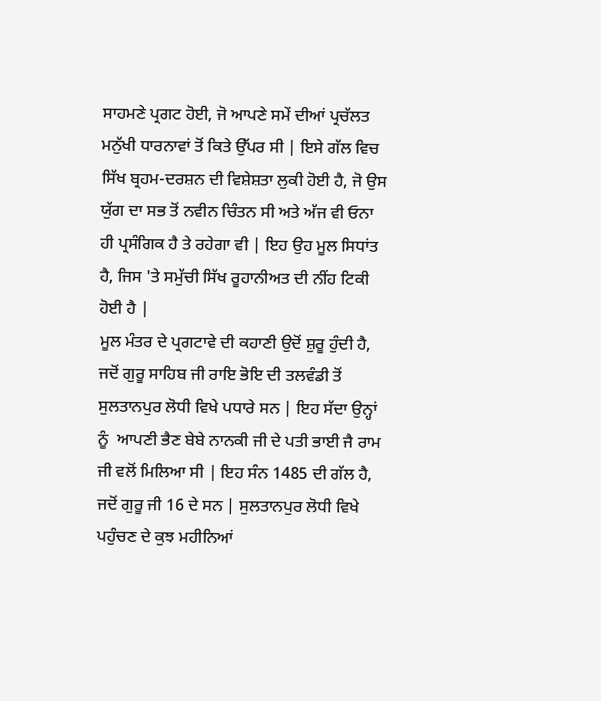ਸਾਹਮਣੇ ਪ੍ਰਗਟ ਹੋਈ, ਜੋ ਆਪਣੇ ਸਮੇਂ ਦੀਆਂ ਪ੍ਰਚੱਲਤ ਮਨੁੱਖੀ ਧਾਰਨਾਵਾਂ ਤੋਂ ਕਿਤੇ ਉੱਪਰ ਸੀ | ਇਸੇ ਗੱਲ ਵਿਚ ਸਿੱਖ ਬ੍ਰਹਮ-ਦਰਸ਼ਨ ਦੀ ਵਿਸ਼ੇਸ਼ਤਾ ਲੁਕੀ ਹੋਈ ਹੈ, ਜੋ ਉਸ ਯੁੱਗ ਦਾ ਸਭ ਤੋਂ ਨਵੀਨ ਚਿੰਤਨ ਸੀ ਅਤੇ ਅੱਜ ਵੀ ਓਨਾ ਹੀ ਪ੍ਰਸੰਗਿਕ ਹੈ ਤੇ ਰਹੇਗਾ ਵੀ | ਇਹ ਉਹ ਮੂਲ ਸਿਧਾਂਤ ਹੈ, ਜਿਸ 'ਤੇ ਸਮੁੱਚੀ ਸਿੱਖ ਰੂਹਾਨੀਅਤ ਦੀ ਨੀਂਹ ਟਿਕੀ ਹੋਈ ਹੈ |
ਮੂਲ ਮੰਤਰ ਦੇ ਪ੍ਰਗਟਾਵੇ ਦੀ ਕਹਾਣੀ ਉਦੋਂ ਸ਼ੁਰੂ ਹੁੰਦੀ ਹੈ, ਜਦੋਂ ਗੁਰੂ ਸਾਹਿਬ ਜੀ ਰਾਇ ਭੋਇ ਦੀ ਤਲਵੰਡੀ ਤੋਂ ਸੁਲਤਾਨਪੁਰ ਲੋਧੀ ਵਿਖੇ ਪਧਾਰੇ ਸਨ | ਇਹ ਸੱਦਾ ਉਨ੍ਹਾਂ ਨੂੰ  ਆਪਣੀ ਭੈਣ ਬੇਬੇ ਨਾਨਕੀ ਜੀ ਦੇ ਪਤੀ ਭਾਈ ਜੈ ਰਾਮ ਜੀ ਵਲੋਂ ਮਿਲਿਆ ਸੀ | ਇਹ ਸੰਨ 1485 ਦੀ ਗੱਲ ਹੈ, ਜਦੋਂ ਗੁਰੂ ਜੀ 16 ਦੇ ਸਨ | ਸੁਲਤਾਨਪੁਰ ਲੋਧੀ ਵਿਖੇ ਪਹੁੰਚਣ ਦੇ ਕੁਝ ਮਹੀਨਿਆਂ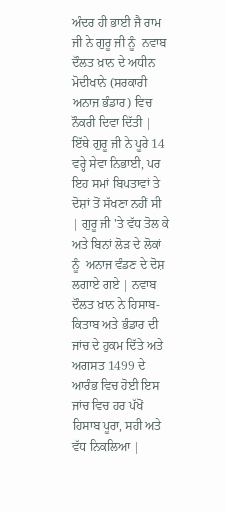ਅੰਦਰ ਹੀ ਭਾਈ ਜੈ ਰਾਮ ਜੀ ਨੇ ਗੁਰੂ ਜੀ ਨੂੰ  ਨਵਾਬ ਦੌਲਤ ਖ਼ਾਨ ਦੇ ਅਧੀਨ ਮੋਦੀਖਾਨੇ (ਸਰਕਾਰੀ ਅਨਾਜ ਭੰਡਾਰ) ਵਿਚ ਨੌਕਰੀ ਦਿਵਾ ਦਿੱਤੀ | ਇੱਥੇ ਗੁਰੂ ਜੀ ਨੇ ਪੂਰੇ 14 ਵਰ੍ਹੇ ਸੇਵਾ ਨਿਭਾਈ, ਪਰ ਇਹ ਸਮਾਂ ਬਿਪਤਾਵਾਂ ਤੇ ਦੋਸ਼ਾਂ ਤੋਂ ਸੱਖਣਾ ਨਹੀਂ ਸੀ | ਗੁਰੂ ਜੀ 'ਤੇ ਵੱਧ ਤੋਲ ਕੇ ਅਤੇ ਬਿਨਾਂ ਲੋੜ ਦੇ ਲੋਕਾਂ ਨੂੰ  ਅਨਾਜ ਵੰਡਣ ਦੇ ਦੋਸ਼ ਲਗਾਏ ਗਏ | ਨਵਾਬ ਦੌਲਤ ਖ਼ਾਨ ਨੇ ਹਿਸਾਬ-ਕਿਤਾਬ ਅਤੇ ਭੰਡਾਰ ਦੀ ਜਾਂਚ ਦੇ ਹੁਕਮ ਦਿੱਤੇ ਅਤੇ ਅਗਸਤ 1499 ਦੇ ਆਰੰਭ ਵਿਚ ਹੋਈ ਇਸ ਜਾਂਚ ਵਿਚ ਹਰ ਪੱਖੋਂ ਹਿਸਾਬ ਪੂਰਾ, ਸਹੀ ਅਤੇ ਵੱਧ ਨਿਕਲਿਆ |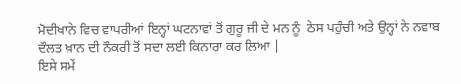ਮੋਦੀਖਾਨੇ ਵਿਚ ਵਾਪਰੀਆਂ ਇਨ੍ਹਾਂ ਘਟਨਾਵਾਂ ਤੋਂ ਗੁਰੂ ਜੀ ਦੇ ਮਨ ਨੂੰ  ਠੇਸ ਪਹੁੰਚੀ ਅਤੇ ਉਨ੍ਹਾਂ ਨੇ ਨਵਾਬ ਦੌਲਤ ਖ਼ਾਨ ਦੀ ਨੌਕਰੀ ਤੋਂ ਸਦਾ ਲਈ ਕਿਨਾਰਾ ਕਰ ਲਿਆ |
ਇਸੇ ਸਮੇਂ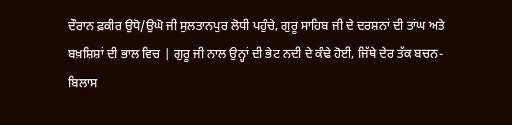ਦੌਰਾਨ ਫ਼ਕੀਰ ਉਧੋ/ਉਘੋ ਜੀ ਸੁਲਤਾਨਪੁਰ ਲੋਧੀ ਪਹੁੰਚੇ, ਗੁਰੂ ਸਾਹਿਬ ਜੀ ਦੇ ਦਰਸ਼ਨਾਂ ਦੀ ਤਾਂਘ ਅਤੇ ਬਖ਼ਸ਼ਿਸ਼ਾਂ ਦੀ ਭਾਲ ਵਿਚ | ਗੁਰੂ ਜੀ ਨਾਲ ਉਨ੍ਹਾਂ ਦੀ ਭੇਟ ਨਦੀ ਦੇ ਕੰਢੇ ਹੋਈ, ਜਿੱਥੇ ਦੇਰ ਤੱਕ ਬਚਨ-ਬਿਲਾਸ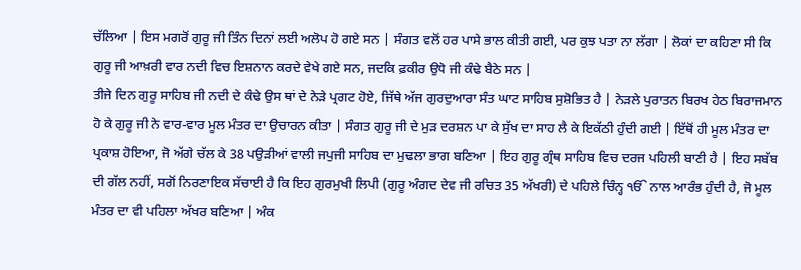ਚੱਲਿਆ | ਇਸ ਮਗਰੋਂ ਗੁਰੂ ਜੀ ਤਿੰਨ ਦਿਨਾਂ ਲਈ ਅਲੋਪ ਹੋ ਗਏ ਸਨ | ਸੰਗਤ ਵਲੋਂ ਹਰ ਪਾਸੇ ਭਾਲ ਕੀਤੀ ਗਈ, ਪਰ ਕੁਝ ਪਤਾ ਨਾ ਲੱਗਾ | ਲੋਕਾਂ ਦਾ ਕਹਿਣਾ ਸੀ ਕਿ ਗੁਰੂ ਜੀ ਆਖ਼ਰੀ ਵਾਰ ਨਦੀ ਵਿਚ ਇਸ਼ਨਾਨ ਕਰਦੇ ਵੇਖੇ ਗਏ ਸਨ, ਜਦਕਿ ਫ਼ਕੀਰ ਉਧੋ ਜੀ ਕੰਢੇ ਬੈਠੇ ਸਨ |
ਤੀਜੇ ਦਿਨ ਗੁਰੂ ਸਾਹਿਬ ਜੀ ਨਦੀ ਦੇ ਕੰਢੇ ਉਸ ਥਾਂ ਦੇ ਨੇੜੇ ਪ੍ਰਗਟ ਹੋਏ, ਜਿੱਥੇ ਅੱਜ ਗੁਰਦੁਆਰਾ ਸੰਤ ਘਾਟ ਸਾਹਿਬ ਸੁਸ਼ੋਭਿਤ ਹੈ | ਨੇੜਲੇ ਪੁਰਾਤਨ ਬਿਰਖ ਹੇਠ ਬਿਰਾਜਮਾਨ ਹੋ ਕੇ ਗੁਰੂ ਜੀ ਨੇ ਵਾਰ-ਵਾਰ ਮੂਲ ਮੰਤਰ ਦਾ ਉਚਾਰਨ ਕੀਤਾ | ਸੰਗਤ ਗੁਰੂ ਜੀ ਦੇ ਮੁੜ ਦਰਸ਼ਨ ਪਾ ਕੇ ਸੁੱਖ ਦਾ ਸਾਹ ਲੈ ਕੇ ਇਕੱਠੀ ਹੁੰਦੀ ਗਈ | ਇੱਥੋਂ ਹੀ ਮੂਲ ਮੰਤਰ ਦਾ ਪ੍ਰਕਾਸ਼ ਹੋਇਆ, ਜੋ ਅੱਗੇ ਚੱਲ ਕੇ 38 ਪਉੜੀਆਂ ਵਾਲੀ ਜਪੁਜੀ ਸਾਹਿਬ ਦਾ ਮੁਢਲਾ ਭਾਗ ਬਣਿਆ | ਇਹ ਗੁਰੂ ਗ੍ਰੰਥ ਸਾਹਿਬ ਵਿਚ ਦਰਜ ਪਹਿਲੀ ਬਾਣੀ ਹੈ | ਇਹ ਸਬੱਬ ਦੀ ਗੱਲ ਨਹੀਂ, ਸਗੋਂ ਨਿਰਣਾਇਕ ਸੱਚਾਈ ਹੈ ਕਿ ਇਹ ਗੁਰਮੁਖੀ ਲਿਪੀ (ਗੁਰੂ ਅੰਗਦ ਦੇਵ ਜੀ ਰਚਿਤ 35 ਅੱਖਰੀ) ਦੇ ਪਹਿਲੇ ਚਿੰਨ੍ਹ ੴ ਨਾਲ ਆਰੰਭ ਹੁੰਦੀ ਹੈ, ਜੋ ਮੂਲ ਮੰਤਰ ਦਾ ਵੀ ਪਹਿਲਾ ਅੱਖਰ ਬਣਿਆ | ਅੰਕ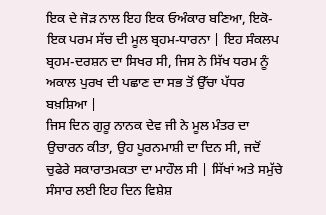ਇਕ ਦੇ ਜੋੜ ਨਾਲ ਇਹ ਇਕ ਓਅੰਕਾਰ ਬਣਿਆ, ਇਕੋ-ਇਕ ਪਰਮ ਸੱਚ ਦੀ ਮੂਲ ਬ੍ਰਹਮ-ਧਾਰਨਾ | ਇਹ ਸੰਕਲਪ ਬ੍ਰਹਮ-ਦਰਸ਼ਨ ਦਾ ਸਿਖਰ ਸੀ, ਜਿਸ ਨੇ ਸਿੱਖ ਧਰਮ ਨੂੰ  ਅਕਾਲ ਪੁਰਖ ਦੀ ਪਛਾਣ ਦਾ ਸਭ ਤੋਂ ਉੱਚਾ ਪੱਧਰ ਬਖ਼ਸ਼ਿਆ |
ਜਿਸ ਦਿਨ ਗੁਰੂ ਨਾਨਕ ਦੇਵ ਜੀ ਨੇ ਮੂਲ ਮੰਤਰ ਦਾ ਉਚਾਰਨ ਕੀਤਾ, ਉਹ ਪੂਰਨਮਾਸ਼ੀ ਦਾ ਦਿਨ ਸੀ, ਜਦੋਂ ਚੁਫੇਰੇ ਸਕਾਰਾਤਮਕਤਾ ਦਾ ਮਾਹੌਲ ਸੀ | ਸਿੱਖਾਂ ਅਤੇ ਸਮੁੱਚੇ ਸੰਸਾਰ ਲਈ ਇਹ ਦਿਨ ਵਿਸ਼ੇਸ਼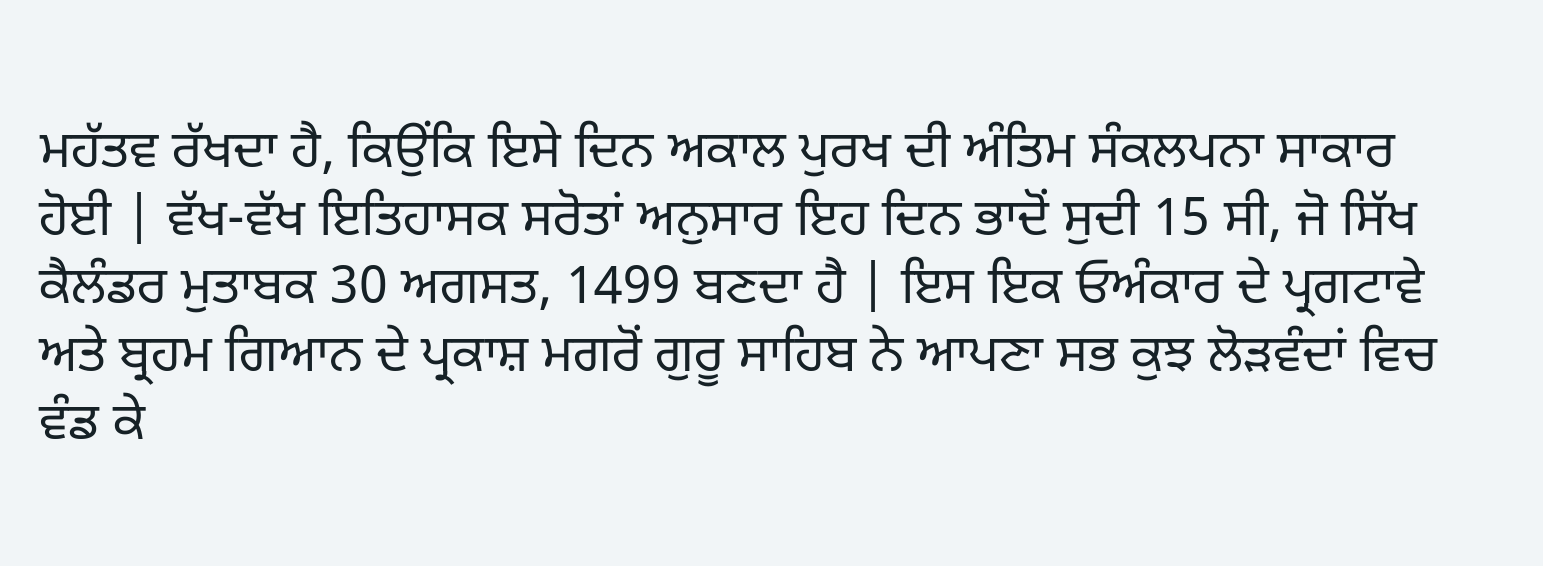ਮਹੱਤਵ ਰੱਖਦਾ ਹੈ, ਕਿਉਂਕਿ ਇਸੇ ਦਿਨ ਅਕਾਲ ਪੁਰਖ ਦੀ ਅੰਤਿਮ ਸੰਕਲਪਨਾ ਸਾਕਾਰ ਹੋਈ | ਵੱਖ-ਵੱਖ ਇਤਿਹਾਸਕ ਸਰੋਤਾਂ ਅਨੁਸਾਰ ਇਹ ਦਿਨ ਭਾਦੋਂ ਸੁਦੀ 15 ਸੀ, ਜੋ ਸਿੱਖ ਕੈਲੰਡਰ ਮੁਤਾਬਕ 30 ਅਗਸਤ, 1499 ਬਣਦਾ ਹੈ | ਇਸ ਇਕ ਓਅੰਕਾਰ ਦੇ ਪ੍ਰਗਟਾਵੇ ਅਤੇ ਬ੍ਰਹਮ ਗਿਆਨ ਦੇ ਪ੍ਰਕਾਸ਼ ਮਗਰੋਂ ਗੁਰੂ ਸਾਹਿਬ ਨੇ ਆਪਣਾ ਸਭ ਕੁਝ ਲੋੜਵੰਦਾਂ ਵਿਚ ਵੰਡ ਕੇ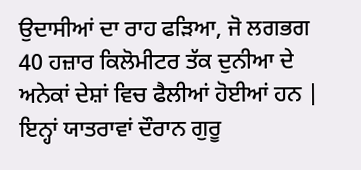ਉਦਾਸੀਆਂ ਦਾ ਰਾਹ ਫੜਿਆ, ਜੋ ਲਗਭਗ 40 ਹਜ਼ਾਰ ਕਿਲੋਮੀਟਰ ਤੱਕ ਦੁਨੀਆ ਦੇ ਅਨੇਕਾਂ ਦੇਸ਼ਾਂ ਵਿਚ ਫੈਲੀਆਂ ਹੋਈਆਂ ਹਨ |
ਇਨ੍ਹਾਂ ਯਾਤਰਾਵਾਂ ਦੌਰਾਨ ਗੁਰੂ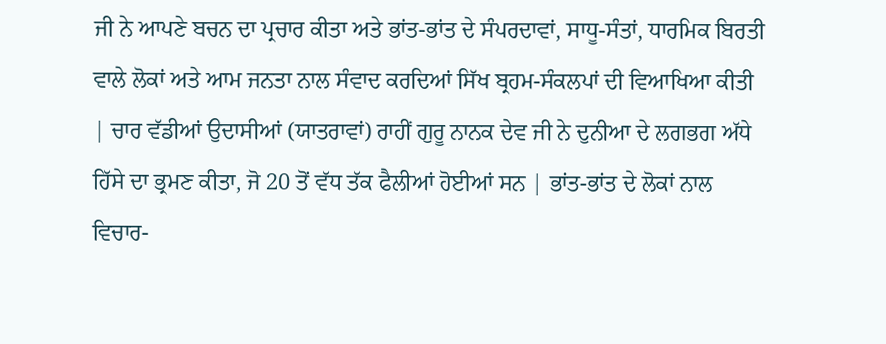ਜੀ ਨੇ ਆਪਣੇ ਬਚਨ ਦਾ ਪ੍ਰਚਾਰ ਕੀਤਾ ਅਤੇ ਭਾਂਤ-ਭਾਂਤ ਦੇ ਸੰਪਰਦਾਵਾਂ, ਸਾਧੂ-ਸੰਤਾਂ, ਧਾਰਮਿਕ ਬਿਰਤੀ ਵਾਲੇ ਲੋਕਾਂ ਅਤੇ ਆਮ ਜਨਤਾ ਨਾਲ ਸੰਵਾਦ ਕਰਦਿਆਂ ਸਿੱਖ ਬ੍ਰਹਮ-ਸੰਕਲਪਾਂ ਦੀ ਵਿਆਖਿਆ ਕੀਤੀ | ਚਾਰ ਵੱਡੀਆਂ ਉਦਾਸੀਆਂ (ਯਾਤਰਾਵਾਂ) ਰਾਹੀਂ ਗੁਰੂ ਨਾਨਕ ਦੇਵ ਜੀ ਨੇ ਦੁਨੀਆ ਦੇ ਲਗਭਗ ਅੱਧੇ ਹਿੱਸੇ ਦਾ ਭ੍ਰਮਣ ਕੀਤਾ, ਜੋ 20 ਤੋਂ ਵੱਧ ਤੱਕ ਫੈਲੀਆਂ ਹੋਈਆਂ ਸਨ | ਭਾਂਤ-ਭਾਂਤ ਦੇ ਲੋਕਾਂ ਨਾਲ ਵਿਚਾਰ-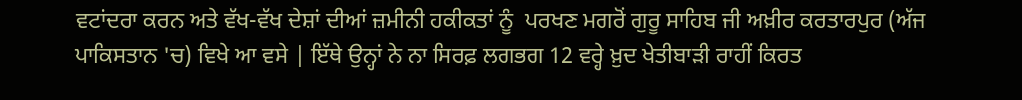ਵਟਾਂਦਰਾ ਕਰਨ ਅਤੇ ਵੱਖ-ਵੱਖ ਦੇਸ਼ਾਂ ਦੀਆਂ ਜ਼ਮੀਨੀ ਹਕੀਕਤਾਂ ਨੂੰ  ਪਰਖਣ ਮਗਰੋਂ ਗੁਰੂ ਸਾਹਿਬ ਜੀ ਅਖ਼ੀਰ ਕਰਤਾਰਪੁਰ (ਅੱਜ ਪਾਕਿਸਤਾਨ 'ਚ) ਵਿਖੇ ਆ ਵਸੇ | ਇੱਥੇ ਉਨ੍ਹਾਂ ਨੇ ਨਾ ਸਿਰਫ਼ ਲਗਭਗ 12 ਵਰ੍ਹੇ ਖ਼ੁਦ ਖੇਤੀਬਾੜੀ ਰਾਹੀਂ ਕਿਰਤ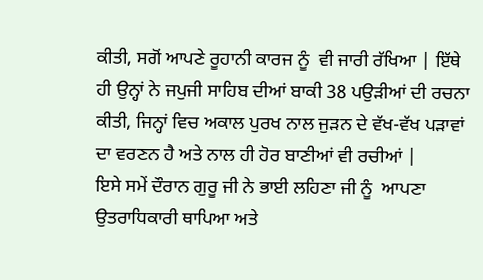ਕੀਤੀ, ਸਗੋਂ ਆਪਣੇ ਰੂਹਾਨੀ ਕਾਰਜ ਨੂੰ  ਵੀ ਜਾਰੀ ਰੱਖਿਆ | ਇੱਥੇ ਹੀ ਉਨ੍ਹਾਂ ਨੇ ਜਪੁਜੀ ਸਾਹਿਬ ਦੀਆਂ ਬਾਕੀ 38 ਪਉੜੀਆਂ ਦੀ ਰਚਨਾ ਕੀਤੀ, ਜਿਨ੍ਹਾਂ ਵਿਚ ਅਕਾਲ ਪੁਰਖ ਨਾਲ ਜੁੜਨ ਦੇ ਵੱਖ-ਵੱਖ ਪੜਾਵਾਂ ਦਾ ਵਰਣਨ ਹੈ ਅਤੇ ਨਾਲ ਹੀ ਹੋਰ ਬਾਣੀਆਂ ਵੀ ਰਚੀਆਂ |
ਇਸੇ ਸਮੇਂ ਦੌਰਾਨ ਗੁਰੂ ਜੀ ਨੇ ਭਾਈ ਲਹਿਣਾ ਜੀ ਨੂੰ  ਆਪਣਾ ਉਤਰਾਧਿਕਾਰੀ ਥਾਪਿਆ ਅਤੇ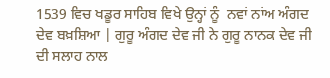1539 ਵਿਚ ਖਡੂਰ ਸਾਹਿਬ ਵਿਖੇ ਉਨ੍ਹਾਂ ਨੂੰ  ਨਵਾਂ ਨਾਂਅ ਅੰਗਦ ਦੇਵ ਬਖ਼ਸ਼ਿਆ | ਗੁਰੂ ਅੰਗਦ ਦੇਵ ਜੀ ਨੇ ਗੁਰੂ ਨਾਨਕ ਦੇਵ ਜੀ ਦੀ ਸਲਾਹ ਨਾਲ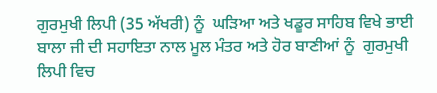ਗੁਰਮੁਖੀ ਲਿਪੀ (35 ਅੱਖਰੀ) ਨੂੰ  ਘੜਿਆ ਅਤੇ ਖਡੂਰ ਸਾਹਿਬ ਵਿਖੇ ਭਾਈ ਬਾਲਾ ਜੀ ਦੀ ਸਹਾਇਤਾ ਨਾਲ ਮੂਲ ਮੰਤਰ ਅਤੇ ਹੋਰ ਬਾਣੀਆਂ ਨੂੰ  ਗੁਰਮੁਖੀ ਲਿਪੀ ਵਿਚ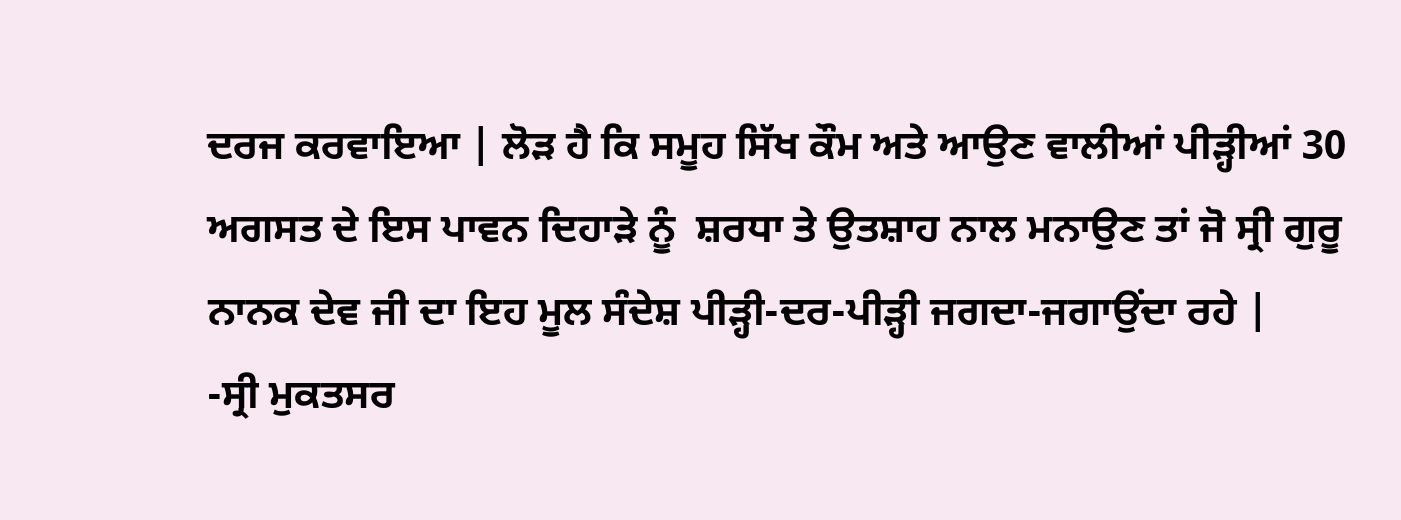ਦਰਜ ਕਰਵਾਇਆ | ਲੋੜ ਹੈ ਕਿ ਸਮੂਹ ਸਿੱਖ ਕੌਮ ਅਤੇ ਆਉਣ ਵਾਲੀਆਂ ਪੀੜ੍ਹੀਆਂ 30 ਅਗਸਤ ਦੇ ਇਸ ਪਾਵਨ ਦਿਹਾੜੇ ਨੂੰ  ਸ਼ਰਧਾ ਤੇ ਉਤਸ਼ਾਹ ਨਾਲ ਮਨਾਉਣ ਤਾਂ ਜੋ ਸ੍ਰੀ ਗੁਰੂ ਨਾਨਕ ਦੇਵ ਜੀ ਦਾ ਇਹ ਮੂਲ ਸੰਦੇਸ਼ ਪੀੜ੍ਹੀ-ਦਰ-ਪੀੜ੍ਹੀ ਜਗਦਾ-ਜਗਾਉਂਦਾ ਰਹੇ |
-ਸ੍ਰੀ ਮੁਕਤਸਰ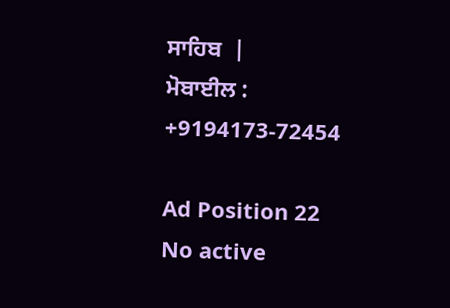ਸਾਹਿਬ  |
ਮੋਬਾਈਲ : +9194173-72454

Ad Position 22
No active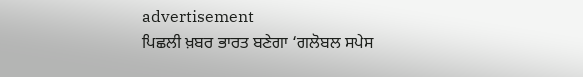advertisement
ਪਿਛਲੀ ਖ਼ਬਰ ਭਾਰਤ ਬਣੇਗਾ ‘ਗਲੋਬਲ ਸਪੇਸ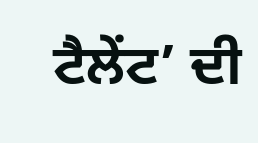ਟੈਲੇਂਟ’ ਦੀ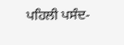ਪਹਿਲੀ ਪਸੰਦ-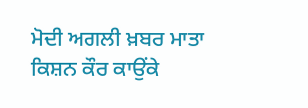ਮੋਦੀ ਅਗਲੀ ਖ਼ਬਰ ਮਾਤਾ ਕਿਸ਼ਨ ਕੌਰ ਕਾਉਂਕੇ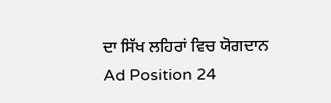ਦਾ ਸਿੱਖ ਲਹਿਰਾਂ ਵਿਚ ਯੋਗਦਾਨ
Ad Position 24